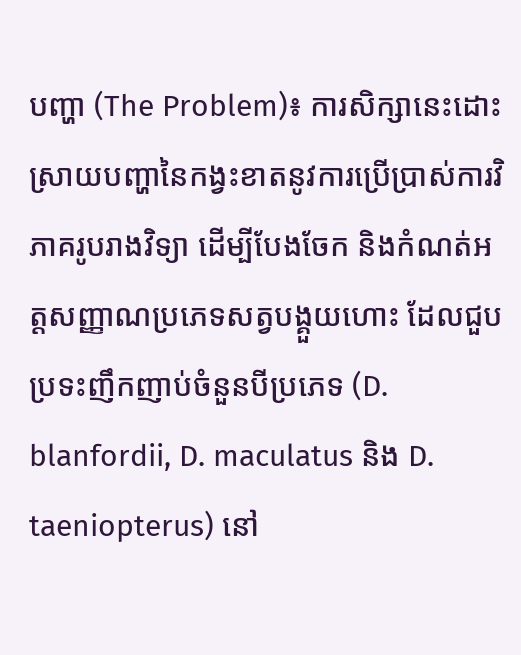បញ្ហា (The Problem)៖ ការសិក្សានេះដោះស្រាយបញ្ហានៃកង្វះខាតនូវការប្រើប្រាស់ការវិភាគរូបរាងវិទ្យា ដើម្បីបែងចែក និងកំណត់អត្តសញ្ញាណប្រភេទសត្វបង្គួយហោះ ដែលជួបប្រទះញឹកញាប់ចំនួនបីប្រភេទ (D. blanfordii, D. maculatus និង D. taeniopterus) នៅ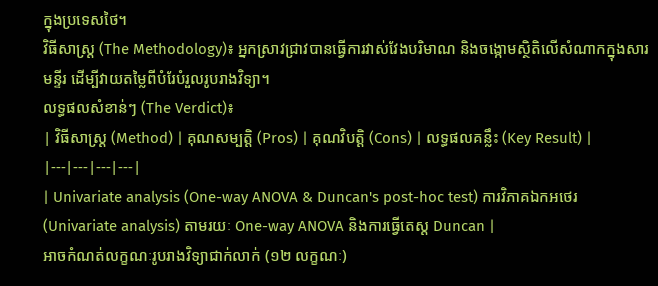ក្នុងប្រទេសថៃ។
វិធីសាស្ត្រ (The Methodology)៖ អ្នកស្រាវជ្រាវបានធ្វើការវាស់វែងបរិមាណ និងចង្កោមស្ថិតិលើសំណាកក្នុងសារមន្ទីរ ដើម្បីវាយតម្លៃពីបំរែបំរួលរូបរាងវិទ្យា។
លទ្ធផលសំខាន់ៗ (The Verdict)៖
| វិធីសាស្ត្រ (Method) | គុណសម្បត្តិ (Pros) | គុណវិបត្តិ (Cons) | លទ្ធផលគន្លឹះ (Key Result) |
|---|---|---|---|
| Univariate analysis (One-way ANOVA & Duncan's post-hoc test) ការវិភាគឯកអថេរ (Univariate analysis) តាមរយៈ One-way ANOVA និងការធ្វើតេស្ត Duncan |
អាចកំណត់លក្ខណៈរូបរាងវិទ្យាជាក់លាក់ (១២ លក្ខណៈ)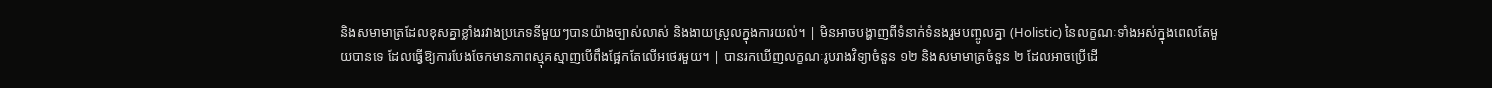និងសមាមាត្រដែលខុសគ្នាខ្លាំងរវាងប្រភេទនីមួយៗបានយ៉ាងច្បាស់លាស់ និងងាយស្រួលក្នុងការយល់។ | មិនអាចបង្ហាញពីទំនាក់ទំនងរួមបញ្ចូលគ្នា (Holistic) នៃលក្ខណៈទាំងអស់ក្នុងពេលតែមួយបានទេ ដែលធ្វើឱ្យការបែងចែកមានភាពស្មុគស្មាញបើពឹងផ្អែកតែលើអថេរមួយ។ | បានរកឃើញលក្ខណៈរូបរាងវិទ្យាចំនួន ១២ និងសមាមាត្រចំនួន ២ ដែលអាចប្រើដើ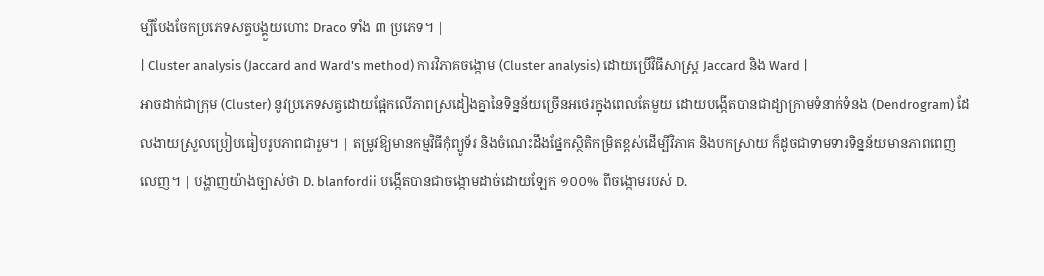ម្បីបែងចែកប្រភេទសត្វបង្គួយហោះ Draco ទាំង ៣ ប្រភេទ។ |
| Cluster analysis (Jaccard and Ward's method) ការវិភាគចង្កោម (Cluster analysis) ដោយប្រើវិធីសាស្ត្រ Jaccard និង Ward |
អាចដាក់ជាក្រុម (Cluster) នូវប្រភេទសត្វដោយផ្អែកលើភាពស្រដៀងគ្នានៃទិន្នន័យច្រើនអថេរក្នុងពេលតែមួយ ដោយបង្កើតបានជាដ្យាក្រាមទំនាក់ទំនង (Dendrogram) ដែលងាយស្រួលប្រៀបធៀបរូបភាពជារួម។ | តម្រូវឱ្យមានកម្មវិធីកុំព្យូទ័រ និងចំណេះដឹងផ្នែកស្ថិតិកម្រិតខ្ពស់ដើម្បីវិភាគ និងបកស្រាយ ក៏ដូចជាទាមទារទិន្នន័យមានភាពពេញលេញ។ | បង្ហាញយ៉ាងច្បាស់ថា D. blanfordii បង្កើតបានជាចង្កោមដាច់ដោយឡែក ១០០% ពីចង្កោមរបស់ D.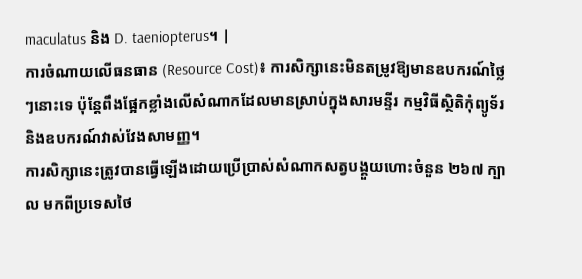maculatus និង D. taeniopterus។ |
ការចំណាយលើធនធាន (Resource Cost)៖ ការសិក្សានេះមិនតម្រូវឱ្យមានឧបករណ៍ថ្លៃៗនោះទេ ប៉ុន្តែពឹងផ្អែកខ្លាំងលើសំណាកដែលមានស្រាប់ក្នុងសារមន្ទីរ កម្មវិធីស្ថិតិកុំព្យូទ័រ និងឧបករណ៍វាស់វែងសាមញ្ញ។
ការសិក្សានេះត្រូវបានធ្វើឡើងដោយប្រើប្រាស់សំណាកសត្វបង្គួយហោះចំនួន ២៦៧ ក្បាល មកពីប្រទេសថៃ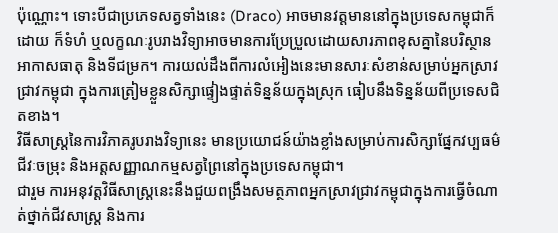ប៉ុណ្ណោះ។ ទោះបីជាប្រភេទសត្វទាំងនេះ (Draco) អាចមានវត្តមាននៅក្នុងប្រទេសកម្ពុជាក៏ដោយ ក៏ទំហំ ឬលក្ខណៈរូបរាងវិទ្យាអាចមានការប្រែប្រួលដោយសារភាពខុសគ្នានៃបរិស្ថាន អាកាសធាតុ និងទីជម្រក។ ការយល់ដឹងពីការលំអៀងនេះមានសារៈសំខាន់សម្រាប់អ្នកស្រាវជ្រាវកម្ពុជា ក្នុងការត្រៀមខ្លួនសិក្សាផ្ទៀងផ្ទាត់ទិន្នន័យក្នុងស្រុក ធៀបនឹងទិន្នន័យពីប្រទេសជិតខាង។
វិធីសាស្ត្រនៃការវិភាគរូបរាងវិទ្យានេះ មានប្រយោជន៍យ៉ាងខ្លាំងសម្រាប់ការសិក្សាផ្នែកវប្បធម៌ជីវៈចម្រុះ និងអត្តសញ្ញាណកម្មសត្វព្រៃនៅក្នុងប្រទេសកម្ពុជា។
ជារួម ការអនុវត្តវិធីសាស្ត្រនេះនឹងជួយពង្រឹងសមត្ថភាពអ្នកស្រាវជ្រាវកម្ពុជាក្នុងការធ្វើចំណាត់ថ្នាក់ជីវសាស្ត្រ និងការ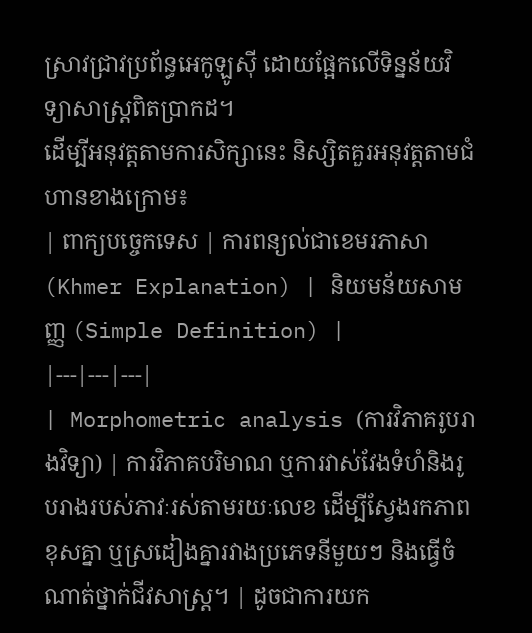ស្រាវជ្រាវប្រព័ន្ធអេកូឡូស៊ី ដោយផ្អែកលើទិន្នន័យវិទ្យាសាស្ត្រពិតប្រាកដ។
ដើម្បីអនុវត្តតាមការសិក្សានេះ និស្សិតគួរអនុវត្តតាមជំហានខាងក្រោម៖
| ពាក្យបច្ចេកទេស | ការពន្យល់ជាខេមរភាសា (Khmer Explanation) | និយមន័យសាមញ្ញ (Simple Definition) |
|---|---|---|
| Morphometric analysis (ការវិភាគរូបរាងវិទ្យា) | ការវិភាគបរិមាណ ឬការវាស់វែងទំហំនិងរូបរាងរបស់ភាវៈរស់តាមរយៈលេខ ដើម្បីស្វែងរកភាពខុសគ្នា ឬស្រដៀងគ្នារវាងប្រភេទនីមួយៗ និងធ្វើចំណាត់ថ្នាក់ជីវសាស្ត្រ។ | ដូចជាការយក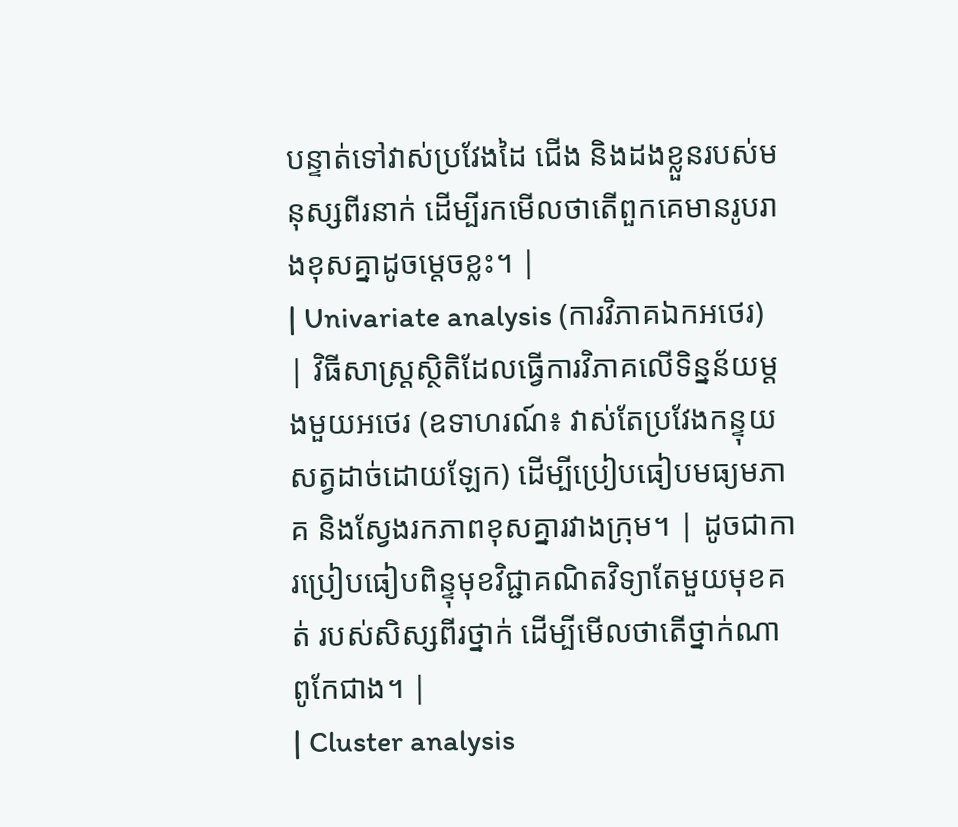បន្ទាត់ទៅវាស់ប្រវែងដៃ ជើង និងដងខ្លួនរបស់មនុស្សពីរនាក់ ដើម្បីរកមើលថាតើពួកគេមានរូបរាងខុសគ្នាដូចម្តេចខ្លះ។ |
| Univariate analysis (ការវិភាគឯកអថេរ) | វិធីសាស្ត្រស្ថិតិដែលធ្វើការវិភាគលើទិន្នន័យម្តងមួយអថេរ (ឧទាហរណ៍៖ វាស់តែប្រវែងកន្ទុយសត្វដាច់ដោយឡែក) ដើម្បីប្រៀបធៀបមធ្យមភាគ និងស្វែងរកភាពខុសគ្នារវាងក្រុម។ | ដូចជាការប្រៀបធៀបពិន្ទុមុខវិជ្ជាគណិតវិទ្យាតែមួយមុខគត់ របស់សិស្សពីរថ្នាក់ ដើម្បីមើលថាតើថ្នាក់ណាពូកែជាង។ |
| Cluster analysis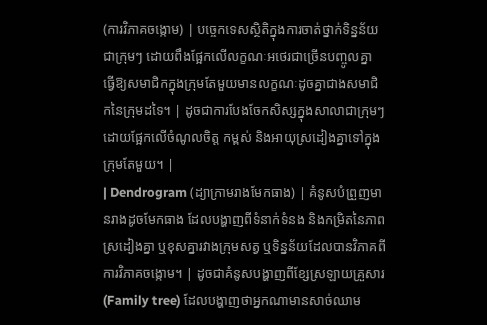(ការវិភាគចង្កោម) | បច្ចេកទេសស្ថិតិក្នុងការចាត់ថ្នាក់ទិន្នន័យជាក្រុមៗ ដោយពឹងផ្អែកលើលក្ខណៈអថេរជាច្រើនបញ្ចូលគ្នា ធ្វើឱ្យសមាជិកក្នុងក្រុមតែមួយមានលក្ខណៈដូចគ្នាជាងសមាជិកនៃក្រុមដទៃ។ | ដូចជាការបែងចែកសិស្សក្នុងសាលាជាក្រុមៗ ដោយផ្អែកលើចំណូលចិត្ត កម្ពស់ និងអាយុស្រដៀងគ្នាទៅក្នុងក្រុមតែមួយ។ |
| Dendrogram (ដ្យាក្រាមរាងមែកធាង) | គំនូសបំព្រួញមានរាងដូចមែកធាង ដែលបង្ហាញពីទំនាក់ទំនង និងកម្រិតនៃភាពស្រដៀងគ្នា ឬខុសគ្នារវាងក្រុមសត្វ ឬទិន្នន័យដែលបានវិភាគពីការវិភាគចង្កោម។ | ដូចជាគំនូសបង្ហាញពីខ្សែស្រឡាយគ្រួសារ (Family tree) ដែលបង្ហាញថាអ្នកណាមានសាច់ឈាម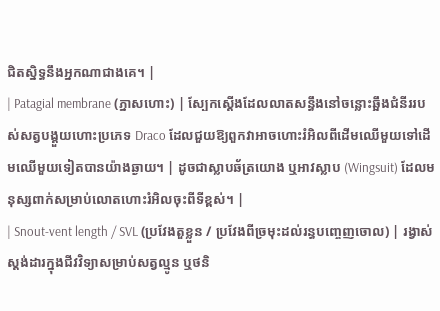ជិតស្និទ្ធនឹងអ្នកណាជាងគេ។ |
| Patagial membrane (ភ្នាសហោះ) | ស្បែកស្តើងដែលលាតសន្ធឹងនៅចន្លោះឆ្អឹងជំនីររបស់សត្វបង្គួយហោះប្រភេទ Draco ដែលជួយឱ្យពួកវាអាចហោះរំអិលពីដើមឈើមួយទៅដើមឈើមួយទៀតបានយ៉ាងឆ្ងាយ។ | ដូចជាស្លាបឆ័ត្រយោង ឬអាវស្លាប (Wingsuit) ដែលមនុស្សពាក់សម្រាប់លោតហោះរំអិលចុះពីទីខ្ពស់។ |
| Snout-vent length / SVL (ប្រវែងតួខ្លួន / ប្រវែងពីច្រមុះដល់រន្ធបញ្ចេញចោល) | រង្វាស់ស្តង់ដារក្នុងជីវវិទ្យាសម្រាប់សត្វល្មូន ឬថនិ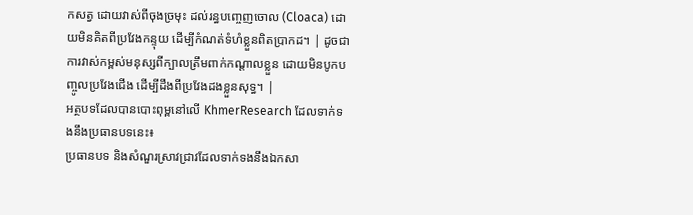កសត្វ ដោយវាស់ពីចុងច្រមុះ ដល់រន្ធបញ្ចេញចោល (Cloaca) ដោយមិនគិតពីប្រវែងកន្ទុយ ដើម្បីកំណត់ទំហំខ្លួនពិតប្រាកដ។ | ដូចជាការវាស់កម្ពស់មនុស្សពីក្បាលត្រឹមពាក់កណ្តាលខ្លួន ដោយមិនបូកបញ្ចូលប្រវែងជើង ដើម្បីដឹងពីប្រវែងដងខ្លួនសុទ្ធ។ |
អត្ថបទដែលបានបោះពុម្ពនៅលើ KhmerResearch ដែលទាក់ទងនឹងប្រធានបទនេះ៖
ប្រធានបទ និងសំណួរស្រាវជ្រាវដែលទាក់ទងនឹងឯកសា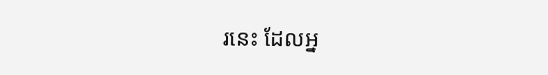រនេះ ដែលអ្ន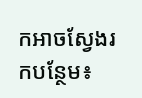កអាចស្វែងរកបន្ថែម៖